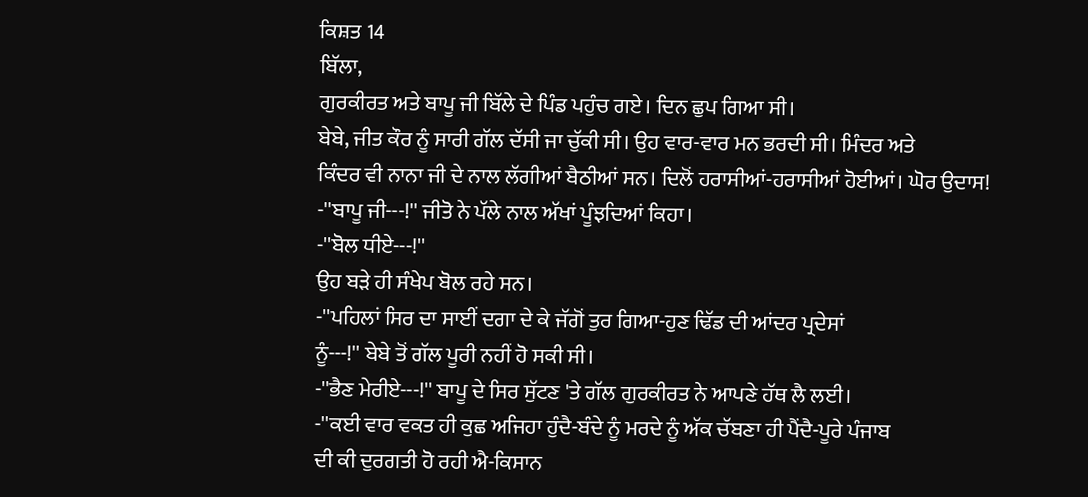ਕਿਸ਼ਤ 14
ਬਿੱਲਾ,
ਗੁਰਕੀਰਤ ਅਤੇ ਬਾਪੂ ਜੀ ਬਿੱਲੇ ਦੇ ਪਿੰਡ ਪਹੁੰਚ ਗਏ। ਦਿਨ ਛੁਪ ਗਿਆ ਸੀ।
ਬੇਬੇ, ਜੀਤ ਕੌਰ ਨੂੰ ਸਾਰੀ ਗੱਲ ਦੱਸੀ ਜਾ ਚੁੱਕੀ ਸੀ। ਉਹ ਵਾਰ-ਵਾਰ ਮਨ ਭਰਦੀ ਸੀ। ਮਿੰਦਰ ਅਤੇ
ਕਿੰਦਰ ਵੀ ਨਾਨਾ ਜੀ ਦੇ ਨਾਲ ਲੱਗੀਆਂ ਬੈਠੀਆਂ ਸਨ। ਦਿਲੋਂ ਹਰਾਸੀਆਂ-ਹਰਾਸੀਆਂ ਹੋਈਆਂ। ਘੋਰ ਉਦਾਸ!
-''ਬਾਪੂ ਜੀ---!'' ਜੀਤੋ ਨੇ ਪੱਲੇ ਨਾਲ ਅੱਖਾਂ ਪੂੰਝਦਿਆਂ ਕਿਹਾ।
-''ਬੋਲ ਧੀਏ---!''
ਉਹ ਬੜੇ ਹੀ ਸੰਖੇਪ ਬੋਲ ਰਹੇ ਸਨ।
-''ਪਹਿਲਾਂ ਸਿਰ ਦਾ ਸਾਈਂ ਦਗਾ ਦੇ ਕੇ ਜੱਗੋਂ ਤੁਰ ਗਿਆ-ਹੁਣ ਢਿੱਡ ਦੀ ਆਂਦਰ ਪ੍ਰਦੇਸਾਂ
ਨੂੰ---!'' ਬੇਬੇ ਤੋਂ ਗੱਲ ਪੂਰੀ ਨਹੀਂ ਹੋ ਸਕੀ ਸੀ।
-''ਭੈਣ ਮੇਰੀਏ---!'' ਬਾਪੂ ਦੇ ਸਿਰ ਸੁੱਟਣ 'ਤੇ ਗੱਲ ਗੁਰਕੀਰਤ ਨੇ ਆਪਣੇ ਹੱਥ ਲੈ ਲਈ।
-''ਕਈ ਵਾਰ ਵਕਤ ਹੀ ਕੁਛ ਅਜਿਹਾ ਹੁੰਦੈ-ਬੰਦੇ ਨੂੰ ਮਰਦੇ ਨੂੰ ਅੱਕ ਚੱਬਣਾ ਹੀ ਪੈਂਦੈ-ਪੂਰੇ ਪੰਜਾਬ
ਦੀ ਕੀ ਦੁਰਗਤੀ ਹੋ ਰਹੀ ਐ-ਕਿਸਾਨ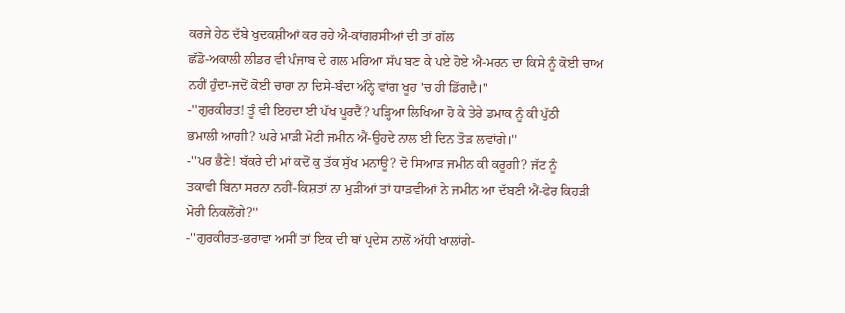ਕਰਜੇ ਹੇਠ ਦੱਬੇ ਖੁਦਕਸ਼ੀਆਂ ਕਰ ਰਹੇ ਐ-ਕਾਂਗਰਸੀਆਂ ਦੀ ਤਾਂ ਗੱਲ
ਛੱਡੋ-ਅਕਾਲੀ ਲੀਡਰ ਵੀ ਪੰਜਾਬ ਦੇ ਗਲ ਮਰਿਆ ਸੱਪ ਬਣ ਕੇ ਪਏ ਹੋਏ ਐ-ਮਰਨ ਦਾ ਕਿਸੇ ਨੂੰ ਕੋਈ ਚਾਅ
ਨਹੀਂ ਹੁੰਦਾ-ਜਦੋਂ ਕੋਈ ਚਾਰਾ ਨਾ ਦਿਸੇ-ਬੰਦਾ ਅੰਨ੍ਹੇ ਵਾਂਗ ਖੂਹ 'ਚ ਹੀ ਡਿੱਗਦੈ।''
-''ਗੁਰਕੀਰਤ! ਤੂੰ ਵੀ ਇਹਦਾ ਈ ਪੱਖ ਪੂਰਦੈਂ? ਪੜ੍ਹਿਆ ਲਿਖਿਆ ਹੋ ਕੇ ਤੇਰੇ ਡਮਾਕ ਨੂੰ ਕੀ ਪੁੱਠੀ
ਭਮਾਲੀ ਆਗੀ? ਘਰੇ ਮਾੜੀ ਮੋਟੀ ਜਮੀਨ ਐਂ-ਉਹਦੇ ਨਾਲ ਈ ਦਿਨ ਤੋੜ ਲਵਾਂਗੇ।''
-''ਪਰ ਭੈਣੇ! ਬੱਕਰੇ ਦੀ ਮਾਂ ਕਦੋਂ ਕੁ ਤੱਕ ਸੁੱਖ ਮਨਾਊ? ਦੋ ਸਿਆੜ ਜਮੀਨ ਕੀ ਕਰੂਗੀ? ਜੱਟ ਨੂੰ
ਤਕਾਵੀ ਬਿਨਾ ਸਰਨਾ ਨਹੀਂ-ਕਿਸ਼ਤਾਂ ਨਾ ਮੁੜੀਆਂ ਤਾਂ ਧਾੜਵੀਆਂ ਨੇ ਜਮੀਨ ਆ ਦੱਬਣੀ ਐਂ-ਫੇਰ ਕਿਹੜੀ
ਮੋਰੀ ਨਿਕਲੋਂਗੇ?''
-''ਗੁਰਕੀਰਤ-ਭਰਾਵਾ ਅਸੀਂ ਤਾਂ ਇਕ ਦੀ ਥਾਂ ਪ੍ਰਦੇਸ ਨਾਲੋਂ ਅੱਧੀ ਖਾਲਾਂਗੇ-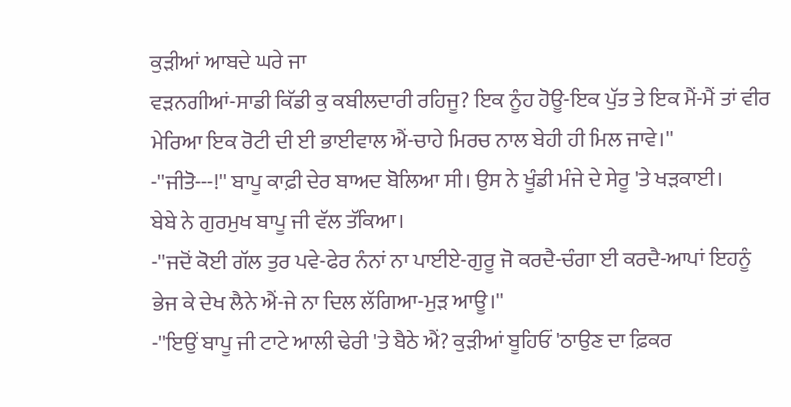ਕੁੜੀਆਂ ਆਬਦੇ ਘਰੇ ਜਾ
ਵੜਨਗੀਆਂ-ਸਾਡੀ ਕਿੱਡੀ ਕੁ ਕਬੀਲਦਾਰੀ ਰਹਿਜੂ? ਇਕ ਨੂੰਹ ਹੋਊ-ਇਕ ਪੁੱਤ ਤੇ ਇਕ ਮੈਂ-ਮੈਂ ਤਾਂ ਵੀਰ
ਮੇਰਿਆ ਇਕ ਰੋਟੀ ਦੀ ਈ ਭਾਈਵਾਲ ਐਂ-ਚਾਹੇ ਮਿਰਚ ਨਾਲ ਬੇਹੀ ਹੀ ਮਿਲ ਜਾਵੇ।''
-''ਜੀਤੋ---!'' ਬਾਪੂ ਕਾਫ਼ੀ ਦੇਰ ਬਾਅਦ ਬੋਲਿਆ ਸੀ। ਉਸ ਨੇ ਖੂੰਡੀ ਮੰਜੇ ਦੇ ਸੇਰੂ 'ਤੇ ਖੜਕਾਈ।
ਬੇਬੇ ਨੇ ਗੁਰਮੁਖ ਬਾਪੂ ਜੀ ਵੱਲ ਤੱਕਿਆ।
-''ਜਦੋਂ ਕੋਈ ਗੱਲ ਤੁਰ ਪਵੇ-ਫੇਰ ਨੰਨਾਂ ਨਾ ਪਾਈਏ-ਗੁਰੂ ਜੋ ਕਰਦੈ-ਚੰਗਾ ਈ ਕਰਦੈ-ਆਪਾਂ ਇਹਨੂੰ
ਭੇਜ ਕੇ ਦੇਖ ਲੈਨੇ ਐਂ-ਜੇ ਨਾ ਦਿਲ ਲੱਗਿਆ-ਮੁੜ ਆਊ।''
-''ਇਉਂ ਬਾਪੂ ਜੀ ਟਾਟੇ ਆਲੀ ਢੇਰੀ 'ਤੇ ਬੈਠੇ ਐਂ? ਕੁੜੀਆਂ ਬੂਹਿਓਂ 'ਠਾਉਣ ਦਾ ਫ਼ਿਕਰ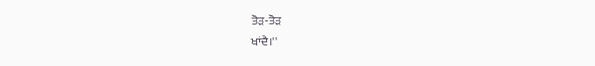ਤੋੜ-ਤੋੜ
ਖਾਂਦੈ।''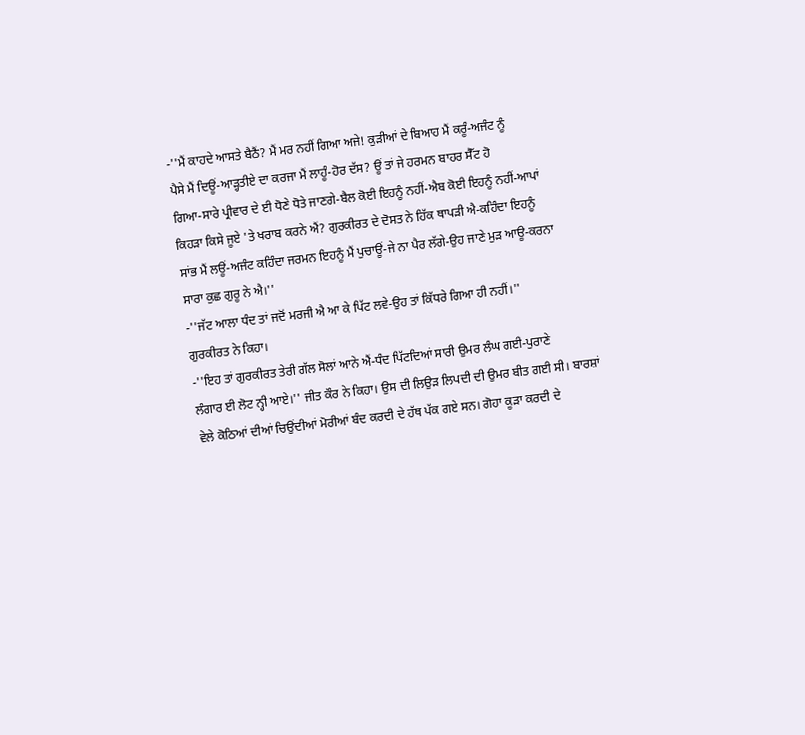-''ਮੈਂ ਕਾਹਦੇ ਆਸਤੇ ਬੈਠੈਂ? ਮੈਂ ਮਰ ਨਹੀਂ ਗਿਆ ਅਜੇ! ਕੁੜੀਆਂ ਦੇ ਬਿਆਹ ਮੈਂ ਕਰੂੰ-ਅਜੰਟ ਨੂੰ
ਪੈਸੇ ਮੈਂ ਦਿਊਂ-ਆੜ੍ਹਤੀਏ ਦਾ ਕਰਜਾ ਮੈਂ ਲਾਹੂੰ-ਹੋਰ ਦੱਸ? ਊਂ ਤਾਂ ਜੇ ਹਰਮਨ ਬਾਹਰ ਸੈੱਟ ਹੋ
ਗਿਆ-ਸਾਰੇ ਪ੍ਰੀਵਾਰ ਦੇ ਈ ਧੋਣੇ ਧੋਤੇ ਜਾਣਗੇ-ਬੈਲ ਕੋਈ ਇਹਨੂੰ ਨਹੀਂ-ਐਬ ਕੋਈ ਇਹਨੂੰ ਨਹੀਂ-ਆਪਾਂ
ਕਿਹੜਾ ਕਿਸੇ ਜੂਏ 'ਤੇ ਖਰਾਬ ਕਰਨੇ ਐਂ? ਗੁਰਕੀਰਤ ਦੇ ਦੋਸਤ ਨੇ ਹਿੱਕ ਥਾਪੜੀ ਐ-ਕਹਿੰਦਾ ਇਹਨੂੰ
ਸਾਂਭ ਮੈਂ ਲਊਂ-ਅਜੰਟ ਕਹਿੰਦਾ ਜਰਮਨ ਇਹਨੂੰ ਮੈਂ ਪੁਚਾਊਂ-ਜੇ ਨਾ ਪੈਰ ਲੱਗੇ-ਉਹ ਜਾਣੇ ਮੁੜ ਆਊ-ਕਰਨਾ
ਸਾਰਾ ਕੁਛ ਗੁਰੂ ਨੇ ਐ।''
-''ਜੱਟ ਆਲਾ ਧੰਦ ਤਾਂ ਜਦੋਂ ਮਰਜੀ ਐ ਆ ਕੇ ਪਿੱਟ ਲਵੇ-ਉਹ ਤਾਂ ਕਿੱਧਰੇ ਗਿਆ ਹੀ ਨਹੀਂ।''
ਗੁਰਕੀਰਤ ਨੇ ਕਿਹਾ।
-''ਇਹ ਤਾਂ ਗੁਰਕੀਰਤ ਤੇਰੀ ਗੱਲ ਸੋਲਾਂ ਆਨੇ ਐਂ-ਧੰਦ ਪਿੱਟਦਿਆਂ ਸਾਰੀ ਉਮਰ ਲੰਘ ਗਈ-ਪੁਰਾਣੇ
ਲੰਗਾਰ ਈ ਲੋਟ ਨ੍ਹੀ ਆਏ।'' ਜੀਤ ਕੌਰ ਨੇ ਕਿਹਾ। ਉਸ ਦੀ ਲਿਉੜ ਲਿਪਦੀ ਦੀ ਉਮਰ ਬੀਤ ਗਈ ਸੀ। ਬਾਰਸ਼ਾਂ
ਵੇਲੇ ਕੋਠਿਆਂ ਦੀਆਂ ਚਿਉਂਦੀਆਂ ਮੋਰੀਆਂ ਬੰਦ ਕਰਦੀ ਦੇ ਹੱਥ ਪੱਕ ਗਏ ਸਨ। ਗੋਹਾ ਕੂੜਾ ਕਰਦੀ ਦੇ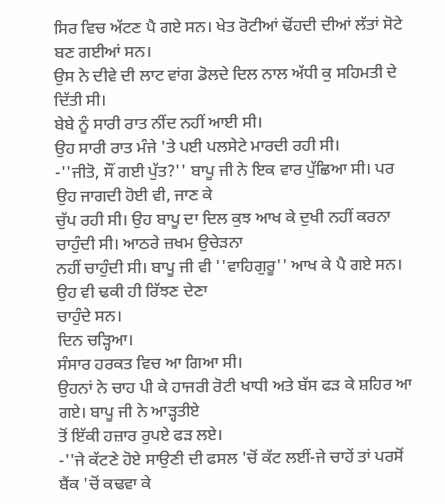ਸਿਰ ਵਿਚ ਅੱਟਣ ਪੈ ਗਏ ਸਨ। ਖੇਤ ਰੋਟੀਆਂ ਢੋਂਹਦੀ ਦੀਆਂ ਲੱਤਾਂ ਸੋਟੇ ਬਣ ਗਈਆਂ ਸਨ।
ਉਸ ਨੇ ਦੀਵੇ ਦੀ ਲਾਟ ਵਾਂਗ ਡੋਲਦੇ ਦਿਲ ਨਾਲ ਅੱਧੀ ਕੁ ਸਹਿਮਤੀ ਦੇ ਦਿੱਤੀ ਸੀ।
ਬੇਬੇ ਨੂੰ ਸਾਰੀ ਰਾਤ ਨੀਂਦ ਨਹੀਂ ਆਈ ਸੀ।
ਉਹ ਸਾਰੀ ਰਾਤ ਮੰਜੇ 'ਤੇ ਪਈ ਪਲਸੇਟੇ ਮਾਰਦੀ ਰਹੀ ਸੀ।
-''ਜੀਤੋ, ਸੌਂ ਗਈ ਪੁੱਤ?'' ਬਾਪੂ ਜੀ ਨੇ ਇਕ ਵਾਰ ਪੁੱਛਿਆ ਸੀ। ਪਰ ਉਹ ਜਾਗਦੀ ਹੋਈ ਵੀ, ਜਾਣ ਕੇ
ਚੁੱਪ ਰਹੀ ਸੀ। ਉਹ ਬਾਪੂ ਦਾ ਦਿਲ ਕੁਝ ਆਖ ਕੇ ਦੁਖੀ ਨਹੀਂ ਕਰਨਾ ਚਾਹੁੰਦੀ ਸੀ। ਆਠਰੇ ਜ਼ਖਮ ਉਚੇੜਨਾ
ਨਹੀਂ ਚਾਹੁੰਦੀ ਸੀ। ਬਾਪੂ ਜੀ ਵੀ ''ਵਾਹਿਗੁਰੂ'' ਆਖ ਕੇ ਪੈ ਗਏ ਸਨ। ਉਹ ਵੀ ਢਕੀ ਹੀ ਰਿੱਝਣ ਦੇਣਾ
ਚਾਹੁੰਦੇ ਸਨ।
ਦਿਨ ਚੜ੍ਹਿਆ।
ਸੰਸਾਰ ਹਰਕਤ ਵਿਚ ਆ ਗਿਆ ਸੀ।
ਉਹਨਾਂ ਨੇ ਚਾਹ ਪੀ ਕੇ ਹਾਜਰੀ ਰੋਟੀ ਖਾਧੀ ਅਤੇ ਬੱਸ ਫੜ ਕੇ ਸ਼ਹਿਰ ਆ ਗਏ। ਬਾਪੂ ਜੀ ਨੇ ਆੜ੍ਹਤੀਏ
ਤੋਂ ਇੱਕੀ ਹਜ਼ਾਰ ਰੁਪਏ ਫੜ ਲਏ।
-''ਜੇ ਕੱਟਣੇ ਹੋਏ ਸਾਉਣੀ ਦੀ ਫਸਲ 'ਚੋਂ ਕੱਟ ਲਈਂ-ਜੇ ਚਾਹੇਂ ਤਾਂ ਪਰਸੋਂ ਬੈਂਕ 'ਚੋਂ ਕਢਵਾ ਕੇ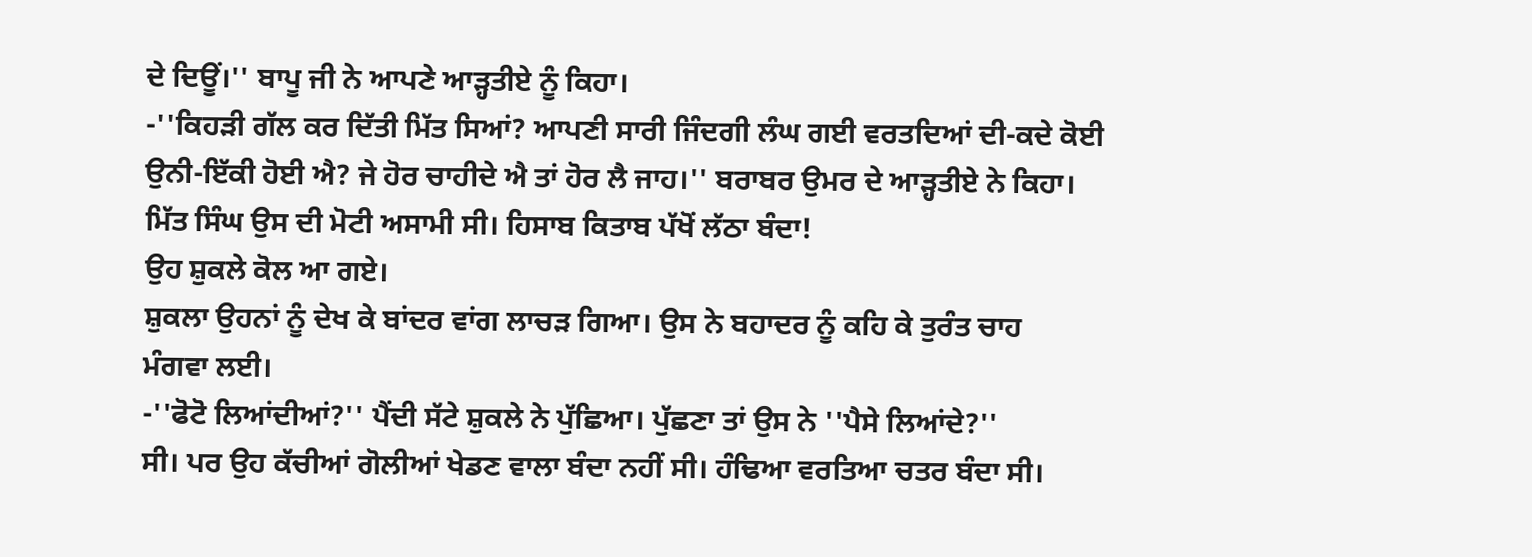ਦੇ ਦਿਊਂ।'' ਬਾਪੂ ਜੀ ਨੇ ਆਪਣੇ ਆੜ੍ਹਤੀਏ ਨੂੰ ਕਿਹਾ।
-''ਕਿਹੜੀ ਗੱਲ ਕਰ ਦਿੱਤੀ ਮਿੱਤ ਸਿਆਂ? ਆਪਣੀ ਸਾਰੀ ਜਿੰਦਗੀ ਲੰਘ ਗਈ ਵਰਤਦਿਆਂ ਦੀ-ਕਦੇ ਕੋਈ
ਉਨੀ-ਇੱਕੀ ਹੋਈ ਐ? ਜੇ ਹੋਰ ਚਾਹੀਦੇ ਐ ਤਾਂ ਹੋਰ ਲੈ ਜਾਹ।'' ਬਰਾਬਰ ਉਮਰ ਦੇ ਆੜ੍ਹਤੀਏ ਨੇ ਕਿਹਾ।
ਮਿੱਤ ਸਿੰਘ ਉਸ ਦੀ ਮੋਟੀ ਅਸਾਮੀ ਸੀ। ਹਿਸਾਬ ਕਿਤਾਬ ਪੱਖੋਂ ਲੱਠਾ ਬੰਦਾ!
ਉਹ ਸ਼ੁਕਲੇ ਕੋਲ ਆ ਗਏ।
ਸ਼ੁਕਲਾ ਉਹਨਾਂ ਨੂੰ ਦੇਖ ਕੇ ਬਾਂਦਰ ਵਾਂਗ ਲਾਚੜ ਗਿਆ। ਉਸ ਨੇ ਬਹਾਦਰ ਨੂੰ ਕਹਿ ਕੇ ਤੁਰੰਤ ਚਾਹ
ਮੰਗਵਾ ਲਈ।
-''ਫੋਟੋ ਲਿਆਂਦੀਆਂ?'' ਪੈਂਦੀ ਸੱਟੇ ਸ਼ੁਕਲੇ ਨੇ ਪੁੱਛਿਆ। ਪੁੱਛਣਾ ਤਾਂ ਉਸ ਨੇ ''ਪੈਸੇ ਲਿਆਂਦੇ?''
ਸੀ। ਪਰ ਉਹ ਕੱਚੀਆਂ ਗੋਲੀਆਂ ਖੇਡਣ ਵਾਲਾ ਬੰਦਾ ਨਹੀਂ ਸੀ। ਹੰਢਿਆ ਵਰਤਿਆ ਚਤਰ ਬੰਦਾ ਸੀ।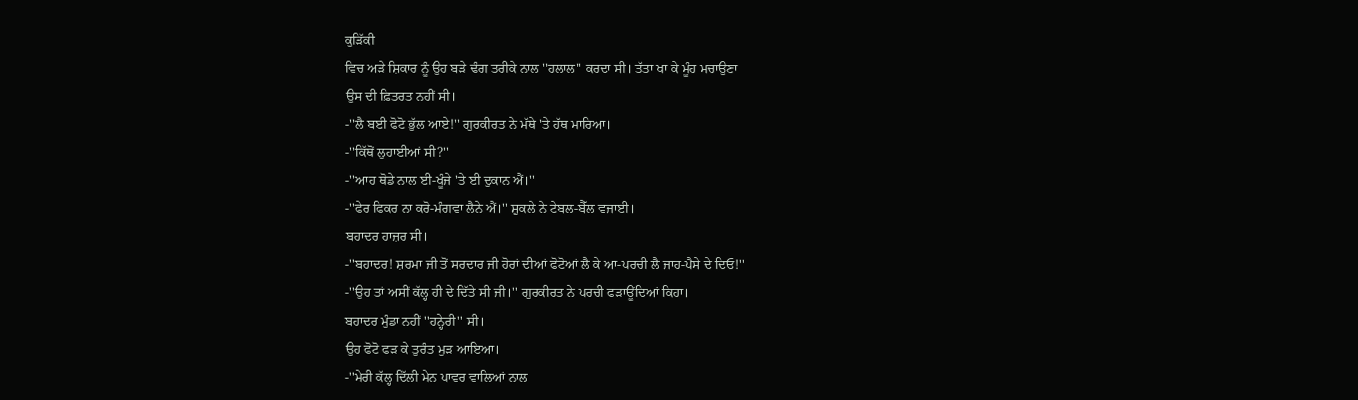ਕੁੜਿੱਕੀ
ਵਿਚ ਅੜੇ ਸ਼ਿਕਾਰ ਨੂੰ ਉਹ ਬੜੇ ਢੰਗ ਤਰੀਕੇ ਨਾਲ ''ਹਲਾਲ'' ਕਰਦਾ ਸੀ। ਤੱਤਾ ਖਾ ਕੇ ਮੂੰਹ ਮਚਾਉਣਾ
ਉਸ ਦੀ ਫ਼ਿਤਰਤ ਨਹੀਂ ਸੀ।
-''ਲੈ ਬਈ ਫੋਟੋ ਭੁੱਲ ਆਏ!'' ਗੁਰਕੀਰਤ ਨੇ ਮੱਥੇ 'ਤੇ ਹੱਥ ਮਾਰਿਆ।
-''ਕਿੱਥੋਂ ਲੁਹਾਈਆਂ ਸੀ?''
-''ਆਹ ਥੋਡੇ ਨਾਲ ਈ-ਖੂੰਜੇ 'ਤੇ ਈ ਦੁਕਾਨ ਐਂ।''
-''ਫੇਰ ਫਿਕਰ ਨਾ ਕਰੋ-ਮੰਗਵਾ ਲੈਨੇ ਐਂ।'' ਸ਼ੁਕਲੇ ਨੇ ਟੇਬਲ-ਬੈੱਲ ਵਜਾਈ।
ਬਹਾਦਰ ਹਾਜ਼ਰ ਸੀ।
-''ਬਹਾਦਰ! ਸ਼ਰਮਾ ਜੀ ਤੋਂ ਸਰਦਾਰ ਜੀ ਹੋਰਾਂ ਦੀਆਂ ਫੋਟੋਆਂ ਲੈ ਕੇ ਆ-ਪਰਚੀ ਲੈ ਜਾਹ-ਪੈਸੇ ਦੇ ਦਿਓ!''
-''ਉਹ ਤਾਂ ਅਸੀਂ ਕੱਲ੍ਹ ਹੀ ਦੇ ਦਿੱਤੇ ਸੀ ਜੀ।'' ਗੁਰਕੀਰਤ ਨੇ ਪਰਚੀ ਫੜਾਊਂਦਿਆਂ ਕਿਹਾ।
ਬਹਾਦਰ ਮੁੰਡਾ ਨਹੀਂ ''ਹਨ੍ਹੇਰੀ'' ਸੀ।
ਉਹ ਫੋਟੋ ਫੜ ਕੇ ਤੁਰੰਤ ਮੁੜ ਆਇਆ।
-''ਮੇਰੀ ਕੱਲ੍ਹ ਦਿੱਲੀ ਮੇਨ ਪਾਵਰ ਵਾਲਿਆਂ ਨਾਲ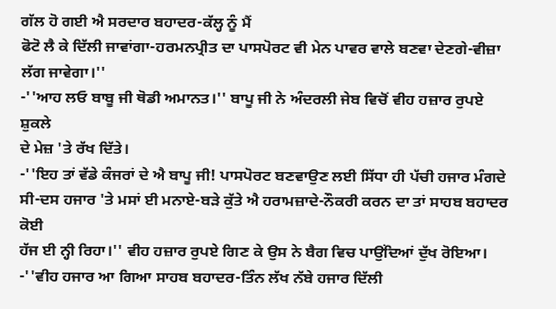ਗੱਲ ਹੋ ਗਈ ਐ ਸਰਦਾਰ ਬਹਾਦਰ-ਕੱਲ੍ਹ ਨੂੰ ਮੈਂ
ਫੋਟੋ ਲੈ ਕੇ ਦਿੱਲੀ ਜਾਵਾਂਗਾ-ਹਰਮਨਪ੍ਰੀਤ ਦਾ ਪਾਸਪੋਰਟ ਵੀ ਮੇਨ ਪਾਵਰ ਵਾਲੇ ਬਣਵਾ ਦੇਣਗੇ-ਵੀਜ਼ਾ
ਲੱਗ ਜਾਵੇਗਾ।''
-''ਆਹ ਲਓ ਬਾਬੂ ਜੀ ਥੋਡੀ ਅਮਾਨਤ।'' ਬਾਪੂ ਜੀ ਨੇ ਅੰਦਰਲੀ ਜੇਬ ਵਿਚੋਂ ਵੀਹ ਹਜ਼ਾਰ ਰੁਪਏ ਸ਼ੁਕਲੇ
ਦੇ ਮੇਜ਼ 'ਤੇ ਰੱਖ ਦਿੱਤੇ।
-''ਇਹ ਤਾਂ ਵੱਡੇ ਕੰਜਰਾਂ ਦੇ ਐ ਬਾਪੂ ਜੀ! ਪਾਸਪੋਰਟ ਬਣਵਾਉਣ ਲਈ ਸਿੱਧਾ ਹੀ ਪੱਚੀ ਹਜਾਰ ਮੰਗਦੇ
ਸੀ-ਦਸ ਹਜਾਰ 'ਤੇ ਮਸਾਂ ਈ ਮਨਾਏ-ਬੜੇ ਕੁੱਤੇ ਐ ਹਰਾਮਜ਼ਾਦੇ-ਨੌਕਰੀ ਕਰਨ ਦਾ ਤਾਂ ਸਾਹਬ ਬਹਾਦਰ ਕੋਈ
ਹੱਜ ਈ ਨ੍ਹੀ ਰਿਹਾ।'' ਵੀਹ ਹਜ਼ਾਰ ਰੁਪਏ ਗਿਣ ਕੇ ਉਸ ਨੇ ਬੈਗ ਵਿਚ ਪਾਉਂਦਿਆਂ ਦੁੱਖ ਰੋਇਆ।
-''ਵੀਹ ਹਜਾਰ ਆ ਗਿਆ ਸਾਹਬ ਬਹਾਦਰ-ਤਿੰਨ ਲੱਖ ਨੱਬੇ ਹਜਾਰ ਦਿੱਲੀ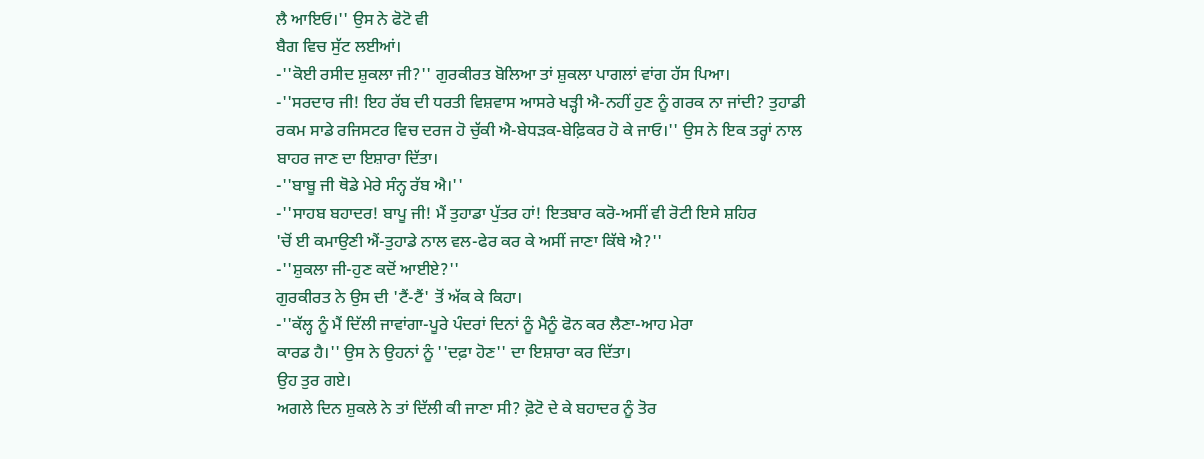ਲੈ ਆਇਓ।'' ਉਸ ਨੇ ਫੋਟੋ ਵੀ
ਬੈਗ ਵਿਚ ਸੁੱਟ ਲਈਆਂ।
-''ਕੋਈ ਰਸੀਦ ਸ਼ੁਕਲਾ ਜੀ?'' ਗੁਰਕੀਰਤ ਬੋਲਿਆ ਤਾਂ ਸ਼ੁਕਲਾ ਪਾਗਲਾਂ ਵਾਂਗ ਹੱਸ ਪਿਆ।
-''ਸਰਦਾਰ ਜੀ! ਇਹ ਰੱਬ ਦੀ ਧਰਤੀ ਵਿਸ਼ਵਾਸ ਆਸਰੇ ਖੜ੍ਹੀ ਐ-ਨਹੀਂ ਹੁਣ ਨੂੰ ਗਰਕ ਨਾ ਜਾਂਦੀ? ਤੁਹਾਡੀ
ਰਕਮ ਸਾਡੇ ਰਜਿਸਟਰ ਵਿਚ ਦਰਜ ਹੋ ਚੁੱਕੀ ਐ-ਬੇਧੜਕ-ਬੇਫ਼ਿਕਰ ਹੋ ਕੇ ਜਾਓ।'' ਉਸ ਨੇ ਇਕ ਤਰ੍ਹਾਂ ਨਾਲ
ਬਾਹਰ ਜਾਣ ਦਾ ਇਸ਼ਾਰਾ ਦਿੱਤਾ।
-''ਬਾਬੂ ਜੀ ਥੋਡੇ ਮੇਰੇ ਸੰਨ੍ਹ ਰੱਬ ਐ।''
-''ਸਾਹਬ ਬਹਾਦਰ! ਬਾਪੂ ਜੀ! ਮੈਂ ਤੁਹਾਡਾ ਪੁੱਤਰ ਹਾਂ! ਇਤਬਾਰ ਕਰੋ-ਅਸੀਂ ਵੀ ਰੋਟੀ ਇਸੇ ਸ਼ਹਿਰ
'ਚੋਂ ਈ ਕਮਾਉਣੀ ਐਂ-ਤੁਹਾਡੇ ਨਾਲ ਵਲ-ਫੇਰ ਕਰ ਕੇ ਅਸੀਂ ਜਾਣਾ ਕਿੱਥੇ ਐ?''
-''ਸ਼ੁਕਲਾ ਜੀ-ਹੁਣ ਕਦੋਂ ਆਈਏ?''
ਗੁਰਕੀਰਤ ਨੇ ਉਸ ਦੀ 'ਟੈਂ-ਟੈਂ' ਤੋਂ ਅੱਕ ਕੇ ਕਿਹਾ।
-''ਕੱਲ੍ਹ ਨੂੰ ਮੈਂ ਦਿੱਲੀ ਜਾਵਾਂਗਾ-ਪੂਰੇ ਪੰਦਰਾਂ ਦਿਨਾਂ ਨੂੰ ਮੈਨੂੰ ਫੋਨ ਕਰ ਲੈਣਾ-ਆਹ ਮੇਰਾ
ਕਾਰਡ ਹੈ।'' ਉਸ ਨੇ ਉਹਨਾਂ ਨੂੰ ''ਦਫ਼ਾ ਹੋਣ'' ਦਾ ਇਸ਼ਾਰਾ ਕਰ ਦਿੱਤਾ।
ਉਹ ਤੁਰ ਗਏ।
ਅਗਲੇ ਦਿਨ ਸ਼ੁਕਲੇ ਨੇ ਤਾਂ ਦਿੱਲੀ ਕੀ ਜਾਣਾ ਸੀ? ਫ਼ੋਟੋ ਦੇ ਕੇ ਬਹਾਦਰ ਨੂੰ ਤੋਰ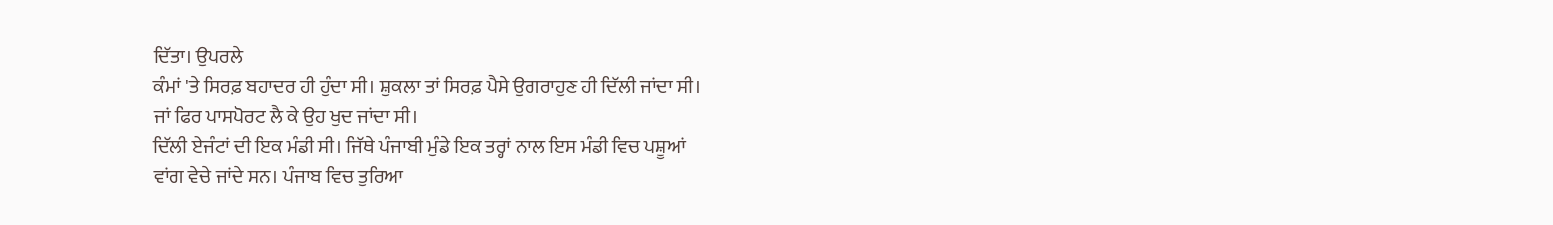ਦਿੱਤਾ। ਉਪਰਲੇ
ਕੰਮਾਂ 'ਤੇ ਸਿਰਫ਼ ਬਹਾਦਰ ਹੀ ਹੁੰਦਾ ਸੀ। ਸ਼ੁਕਲਾ ਤਾਂ ਸਿਰਫ਼ ਪੈਸੇ ਉਗਰਾਹੁਣ ਹੀ ਦਿੱਲੀ ਜਾਂਦਾ ਸੀ।
ਜਾਂ ਫਿਰ ਪਾਸਪੋਰਟ ਲੈ ਕੇ ਉਹ ਖੁਦ ਜਾਂਦਾ ਸੀ।
ਦਿੱਲੀ ਏਜੰਟਾਂ ਦੀ ਇਕ ਮੰਡੀ ਸੀ। ਜਿੱਥੇ ਪੰਜਾਬੀ ਮੁੰਡੇ ਇਕ ਤਰ੍ਹਾਂ ਨਾਲ ਇਸ ਮੰਡੀ ਵਿਚ ਪਸ਼ੂਆਂ
ਵਾਂਗ ਵੇਚੇ ਜਾਂਦੇ ਸਨ। ਪੰਜਾਬ ਵਿਚ ਤੁਰਿਆ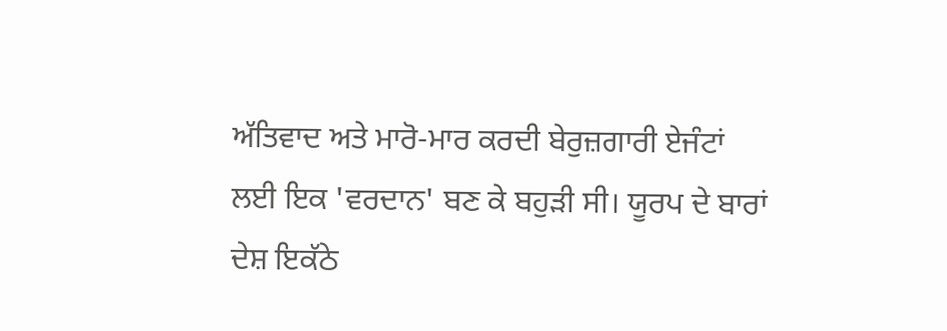ਅੱਤਿਵਾਦ ਅਤੇ ਮਾਰੋ-ਮਾਰ ਕਰਦੀ ਬੇਰੁਜ਼ਗਾਰੀ ਏਜੰਟਾਂ
ਲਈ ਇਕ 'ਵਰਦਾਨ' ਬਣ ਕੇ ਬਹੁੜੀ ਸੀ। ਯੂਰਪ ਦੇ ਬਾਰਾਂ ਦੇਸ਼ ਇਕੱਠੇ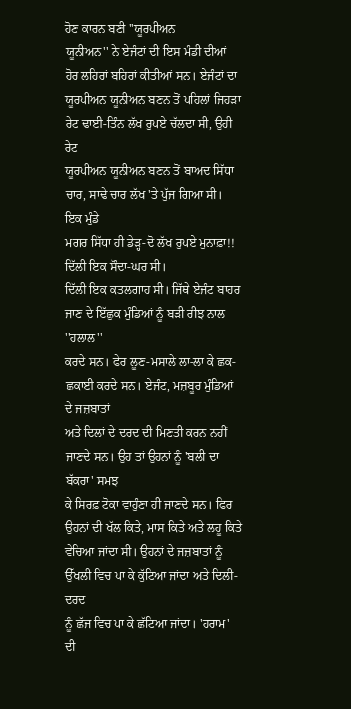ਹੋਣ ਕਾਰਨ ਬਣੀ ''ਯੂਰਪੀਅਨ
ਯੂਨੀਅਨ'' ਨੇ ਏਜੰਟਾਂ ਦੀ ਇਸ ਮੰਡੀ ਦੀਆਂ ਹੋਰ ਲਹਿਰਾਂ ਬਹਿਰਾਂ ਕੀਤੀਆਂ ਸਨ। ਏਜੰਟਾਂ ਦਾ
ਯੂਰਪੀਅਨ ਯੂਨੀਅਨ ਬਣਨ ਤੋਂ ਪਹਿਲਾਂ ਜਿਹੜਾ ਰੇਟ ਢਾਈ-ਤਿੰਨ ਲੱਖ ਰੁਪਏ ਚੱਲਦਾ ਸੀ, ਉਹੀ ਰੇਟ
ਯੂਰਪੀਅਨ ਯੂਨੀਅਨ ਬਣਨ ਤੋਂ ਬਾਅਦ ਸਿੱਧਾ ਚਾਰ, ਸਾਢੇ ਚਾਰ ਲੱਖ 'ਤੇ ਪੁੱਜ ਗਿਆ ਸੀ। ਇਕ ਮੁੰਡੇ
ਮਗਰ ਸਿੱਧਾ ਹੀ ਡੇੜ੍ਹ-ਦੋ ਲੱਖ ਰੁਪਏ ਮੁਨਾਫ਼ਾ!!
ਦਿੱਲੀ ਇਕ ਸੌਦਾ-ਘਰ ਸੀ।
ਦਿੱਲੀ ਇਕ ਕਤਲਗਾਹ ਸੀ। ਜਿੱਥੇ ਏਜੰਟ ਬਾਹਰ ਜਾਣ ਦੇ ਇੱਛੁਕ ਮੁੰਡਿਆਂ ਨੂੰ ਬੜੀ ਰੀਝ ਨਾਲ ''ਹਲਾਲ''
ਕਰਦੇ ਸਨ। ਫੇਰ ਲੂਣ-ਮਸਾਲੇ ਲਾ-ਲਾ ਕੇ ਛਕ-ਛਕਾਈ ਕਰਦੇ ਸਨ। ਏਜੰਟ, ਮਜ਼ਬੂਰ ਮੁੰਡਿਆਂ ਦੇ ਜਜ਼ਬਾਤਾਂ
ਅਤੇ ਦਿਲਾਂ ਦੇ ਦਰਦ ਦੀ ਮਿਣਤੀ ਕਰਨ ਨਹੀਂ ਜਾਣਦੇ ਸਨ। ਉਹ ਤਾਂ ਉਹਨਾਂ ਨੂੰ 'ਬਲੀ ਦਾ ਬੱਕਰਾ' ਸਮਝ
ਕੇ ਸਿਰਫ਼ ਟੋਕਾ ਵਾਹੁੰਣਾ ਹੀ ਜਾਣਦੇ ਸਨ। ਫਿਰ ਉਹਨਾਂ ਦੀ ਖੱਲ ਕਿਤੇ, ਮਾਸ ਕਿਤੇ ਅਤੇ ਲਹੂ ਕਿਤੇ
ਵੇਚਿਆ ਜਾਂਦਾ ਸੀ। ਉਹਨਾਂ ਦੇ ਜਜ਼ਬਾਤਾਂ ਨੂੰ ਉੱਖਲੀ ਵਿਚ ਪਾ ਕੇ ਕੁੱਟਿਆ ਜਾਂਦਾ ਅਤੇ ਦਿਲੀ-ਦਰਦ
ਨੂੰ ਛੱਜ ਵਿਚ ਪਾ ਕੇ ਛੱਟਿਆ ਜਾਂਦਾ। 'ਹਰਾਮ' ਦੀ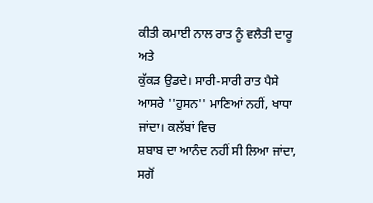ਕੀਤੀ ਕਮਾਈ ਨਾਲ ਰਾਤ ਨੂੰ ਵਲੈਤੀ ਦਾਰੂ ਅਤੇ
ਕੁੱਕੜ ਉਡਦੇ। ਸਾਰੀ-ਸਾਰੀ ਰਾਤ ਪੈਸੇ ਆਸਰੇ ''ਹੁਸਨ'' ਮਾਣਿਆਂ ਨਹੀਂ, ਖਾਧਾ ਜਾਂਦਾ। ਕਲੱਬਾਂ ਵਿਚ
ਸ਼ਬਾਬ ਦਾ ਆਨੰਦ ਨਹੀਂ ਸੀ ਲਿਆ ਜਾਂਦਾ, ਸਗੋਂ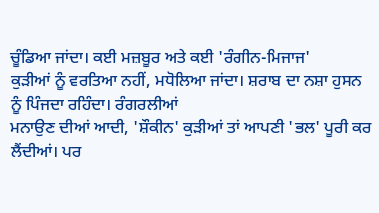ਚੂੰਡਿਆ ਜਾਂਦਾ। ਕਈ ਮਜ਼ਬੂਰ ਅਤੇ ਕਈ 'ਰੰਗੀਨ-ਮਿਜਾਜ'
ਕੁੜੀਆਂ ਨੂੰ ਵਰਤਿਆ ਨਹੀਂ, ਮਧੋਲਿਆ ਜਾਂਦਾ। ਸ਼ਰਾਬ ਦਾ ਨਸ਼ਾ ਹੁਸਨ ਨੂੰ ਪਿੰਜਦਾ ਰਹਿੰਦਾ। ਰੰਗਰਲੀਆਂ
ਮਨਾਉਣ ਦੀਆਂ ਆਦੀ, 'ਸ਼ੌਕੀਨ' ਕੁੜੀਆਂ ਤਾਂ ਆਪਣੀ 'ਭਲ' ਪੂਰੀ ਕਰ ਲੈਂਦੀਆਂ। ਪਰ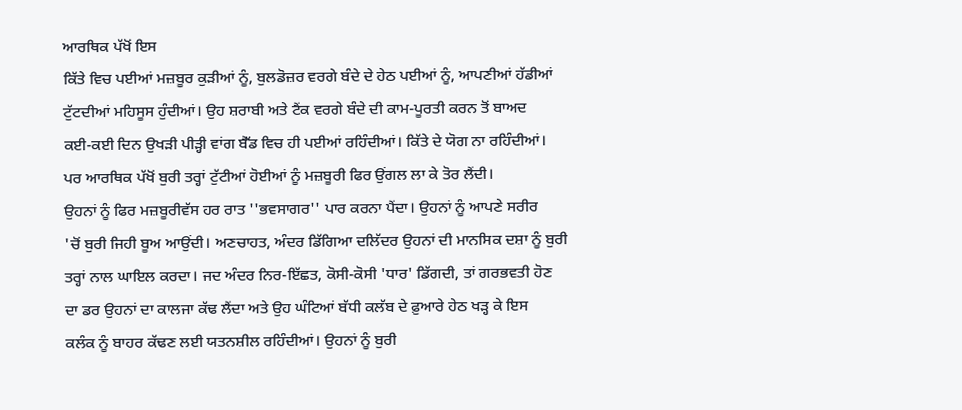ਆਰਥਿਕ ਪੱਖੋਂ ਇਸ
ਕਿੱਤੇ ਵਿਚ ਪਈਆਂ ਮਜ਼ਬੂਰ ਕੁੜੀਆਂ ਨੂੰ, ਬੁਲਡੋਜ਼ਰ ਵਰਗੇ ਬੰਦੇ ਦੇ ਹੇਠ ਪਈਆਂ ਨੂੰ, ਆਪਣੀਆਂ ਹੱਡੀਆਂ
ਟੁੱਟਦੀਆਂ ਮਹਿਸੂਸ ਹੁੰਦੀਆਂ। ਉਹ ਸ਼ਰਾਬੀ ਅਤੇ ਟੈਂਕ ਵਰਗੇ ਬੰਦੇ ਦੀ ਕਾਮ-ਪੂਰਤੀ ਕਰਨ ਤੋਂ ਬਾਅਦ
ਕਈ-ਕਈ ਦਿਨ ਉਖੜੀ ਪੀੜ੍ਹੀ ਵਾਂਗ ਬੈੱਡ ਵਿਚ ਹੀ ਪਈਆਂ ਰਹਿੰਦੀਆਂ। ਕਿੱਤੇ ਦੇ ਯੋਗ ਨਾ ਰਹਿੰਦੀਆਂ।
ਪਰ ਆਰਥਿਕ ਪੱਖੋਂ ਬੁਰੀ ਤਰ੍ਹਾਂ ਟੁੱਟੀਆਂ ਹੋਈਆਂ ਨੂੰ ਮਜ਼ਬੂਰੀ ਫਿਰ ਉਂਗਲ ਲਾ ਕੇ ਤੋਰ ਲੈਂਦੀ।
ਉਹਨਾਂ ਨੂੰ ਫਿਰ ਮਜ਼ਬੂਰੀਵੱਸ ਹਰ ਰਾਤ ''ਭਵਸਾਗਰ'' ਪਾਰ ਕਰਨਾ ਪੈਂਦਾ। ਉਹਨਾਂ ਨੂੰ ਆਪਣੇ ਸਰੀਰ
'ਚੋਂ ਬੁਰੀ ਜਿਹੀ ਬੂਅ ਆਉਂਦੀ। ਅਣਚਾਹਤ, ਅੰਦਰ ਡਿੱਗਿਆ ਦਲਿੱਦਰ ਉਹਨਾਂ ਦੀ ਮਾਨਸਿਕ ਦਸ਼ਾ ਨੂੰ ਬੁਰੀ
ਤਰ੍ਹਾਂ ਨਾਲ ਘਾਇਲ ਕਰਦਾ। ਜਦ ਅੰਦਰ ਨਿਰ-ਇੱਛਤ, ਕੋਸੀ-ਕੋਸੀ 'ਧਾਰ' ਡਿੱਗਦੀ, ਤਾਂ ਗਰਭਵਤੀ ਹੋਣ
ਦਾ ਡਰ ਉਹਨਾਂ ਦਾ ਕਾਲਜਾ ਕੱਢ ਲੈਂਦਾ ਅਤੇ ਉਹ ਘੰਟਿਆਂ ਬੱਧੀ ਕਲੱਬ ਦੇ ਫ਼ੁਆਰੇ ਹੇਠ ਖੜ੍ਹ ਕੇ ਇਸ
ਕਲੰਕ ਨੂੰ ਬਾਹਰ ਕੱਢਣ ਲਈ ਯਤਨਸ਼ੀਲ ਰਹਿੰਦੀਆਂ। ਉਹਨਾਂ ਨੂੰ ਬੁਰੀ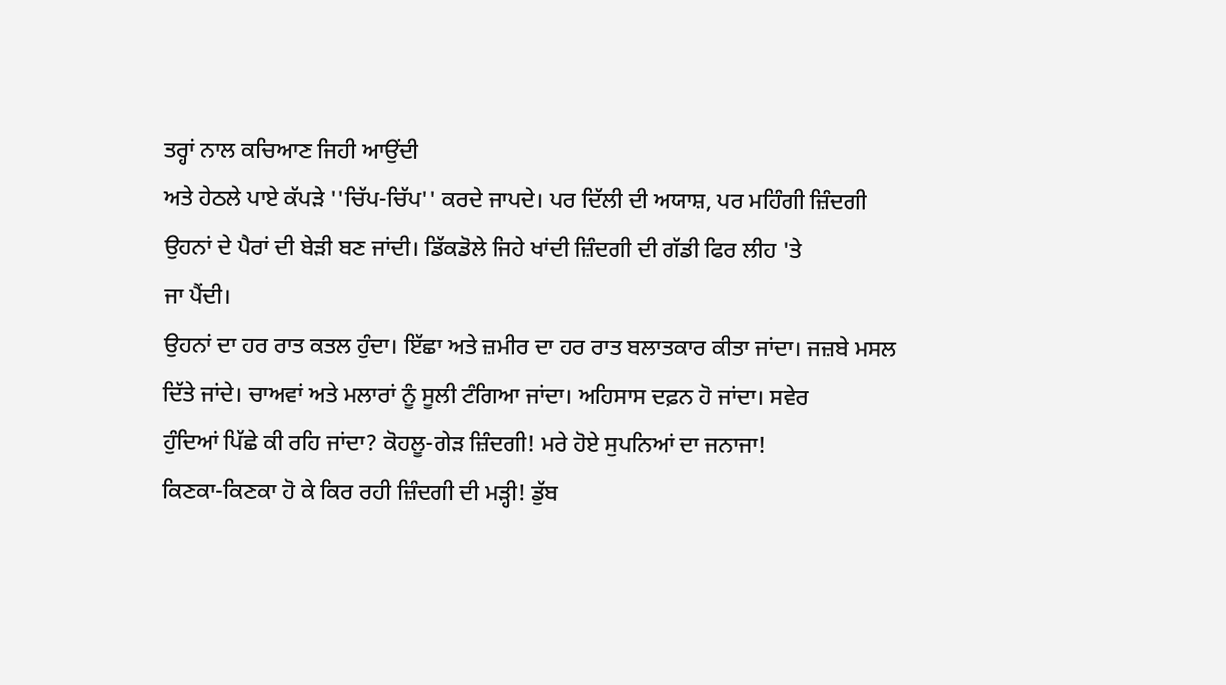ਤਰ੍ਹਾਂ ਨਾਲ ਕਚਿਆਣ ਜਿਹੀ ਆਉਂਦੀ
ਅਤੇ ਹੇਠਲੇ ਪਾਏ ਕੱਪੜੇ ''ਚਿੱਪ-ਚਿੱਪ'' ਕਰਦੇ ਜਾਪਦੇ। ਪਰ ਦਿੱਲੀ ਦੀ ਅਯਾਸ਼, ਪਰ ਮਹਿੰਗੀ ਜ਼ਿੰਦਗੀ
ਉਹਨਾਂ ਦੇ ਪੈਰਾਂ ਦੀ ਬੇੜੀ ਬਣ ਜਾਂਦੀ। ਡਿੱਕਡੋਲੇ ਜਿਹੇ ਖਾਂਦੀ ਜ਼ਿੰਦਗੀ ਦੀ ਗੱਡੀ ਫਿਰ ਲੀਹ 'ਤੇ
ਜਾ ਪੈਂਦੀ।
ਉਹਨਾਂ ਦਾ ਹਰ ਰਾਤ ਕਤਲ ਹੁੰਦਾ। ਇੱਛਾ ਅਤੇ ਜ਼ਮੀਰ ਦਾ ਹਰ ਰਾਤ ਬਲਾਤਕਾਰ ਕੀਤਾ ਜਾਂਦਾ। ਜਜ਼ਬੇ ਮਸਲ
ਦਿੱਤੇ ਜਾਂਦੇ। ਚਾਅਵਾਂ ਅਤੇ ਮਲਾਰਾਂ ਨੂੰ ਸੂਲੀ ਟੰਗਿਆ ਜਾਂਦਾ। ਅਹਿਸਾਸ ਦਫ਼ਨ ਹੋ ਜਾਂਦਾ। ਸਵੇਰ
ਹੁੰਦਿਆਂ ਪਿੱਛੇ ਕੀ ਰਹਿ ਜਾਂਦਾ? ਕੋਹਲੂ-ਗੇੜ ਜ਼ਿੰਦਗੀ! ਮਰੇ ਹੋਏ ਸੁਪਨਿਆਂ ਦਾ ਜਨਾਜਾ!
ਕਿਣਕਾ-ਕਿਣਕਾ ਹੋ ਕੇ ਕਿਰ ਰਹੀ ਜ਼ਿੰਦਗੀ ਦੀ ਮੜ੍ਹੀ! ਡੁੱਬ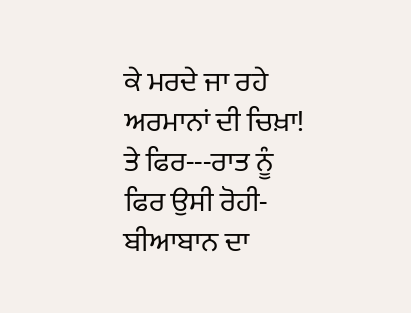ਕੇ ਮਰਦੇ ਜਾ ਰਹੇ ਅਰਮਾਨਾਂ ਦੀ ਚਿਖ਼ਾ!
ਤੇ ਫਿਰ---ਰਾਤ ਨੂੰ ਫਿਰ ਉਸੀ ਰੋਹੀ-ਬੀਆਬਾਨ ਦਾ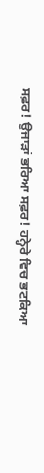ਸਫ਼ਰ! ਉਜਾੜਾਂ ਭਰਿਆ ਸਫ਼ਰ! ਹਨ੍ਹੇਰੇ ਵਿਚ ਭਟਕਿਆ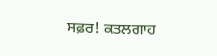ਸਫ਼ਰ! ਕਤਲਗਾਹ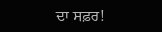ਦਾ ਸਫ਼ਰ!